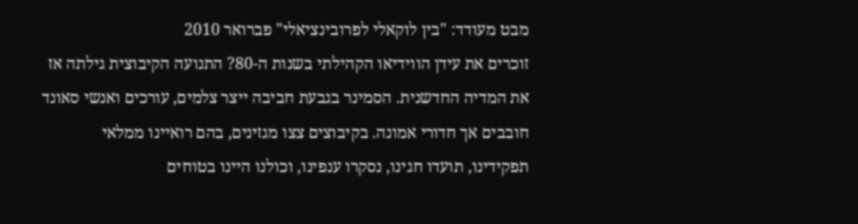מבט מעודד: "בין לוקאלי לפרובינציאלי" פברואר 2010
זוכרים את עידן הווידיאו הקהילתי בשנות ה-80? התנועה הקיבוצית גילתה אז את המדיה החדשנית. הסמינר בגבעת חביבה ייצר צלמים, עורכים ואנשי סאונד חובבים אך חדורי אמונה. בקיבוצים צצו מגזינים, בהם רואיינו ממלאי תפקידינו, תועדו חגינו, נסקרו ענפינו, וכולנו היינו בטוחים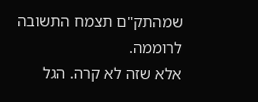שמהתק"ם תצמח התשובה לרוממה.
אלא שזה לא קרה. הגל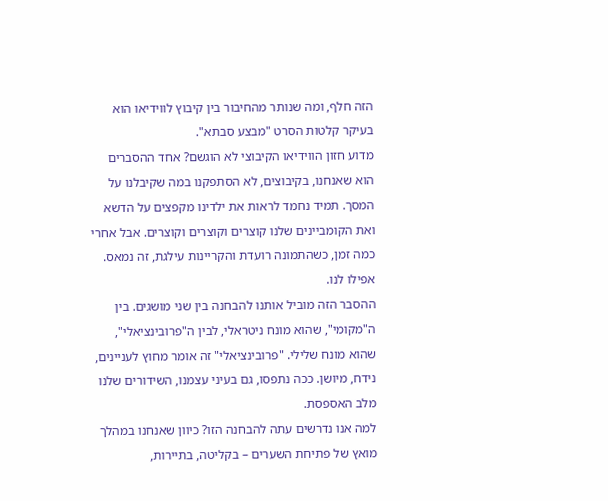הזה חלף, ומה שנותר מהחיבור בין קיבוץ לווידיאו הוא בעיקר קלטות הסרט "מבצע סבתא".
מדוע חזון הווידיאו הקיבוצי לא הוגשם? אחד ההסברים הוא שאנחנו, בקיבוצים, לא הסתפקנו במה שקיבלנו על המסך. תמיד נחמד לראות את ילדינו מקפצים על הדשא ואת הקומביינים שלנו קוצרים וקוצרים וקוצרים. אבל אחרי כמה זמן, כשהתמונה רועדת והקריינות עילגת, זה נמאס. אפילו לנו.
ההסבר הזה מוביל אותנו להבחנה בין שני מושגים. בין ה"מקומי", שהוא מונח ניטראלי, לבין ה"פרובינציאלי", שהוא מונח שלילי. "פרובינציאלי" זה אומר מחוץ לעניינים, נידח, מיושן. ככה נתפסו, גם בעיני עצמנו, השידורים שלנו מלב האספסת.
למה אנו נדרשים עתה להבחנה הזו? כיוון שאנחנו במהלך מואץ של פתיחת השערים – בקליטה, בתיירות,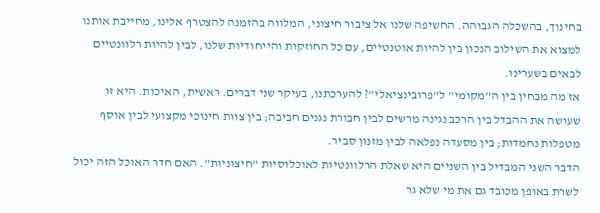בחינוך, בהשכלה הגבוהה. החשיפה שלנו אל ציבור חיצוני, המלווה בהזמנה להצטרף אלינו, מחייבת אותנו למצוא את השילוב הנכון בין להיות אוטנטיים, עם כל החוזקות והייחודיות שלנו, לבין להיות רלוונטיים לבאים בשערינו.
אז מה מבחין בין ה"מקומי" ל"פרובינציאלי"? להערכתנו, בעיקר שני דברים. ראשית, האיכות. היא זו שעושה את ההבדל בין הרכב נגינה מרשים לבין חבורת נגנים חביבה; בין צוות חינוכי מקצועי לבין אוסף מטפלות נחמדות; בין מסעדה נפלאה לבין מזנון סביר.
הדבר השני המבדיל בין השניים היא שאלת הרלוונטיות לאוכלוסיות "חיצוניות". האם חדר האוכל הזה יכול לשרת באופן מכובד גם את מי שלא גר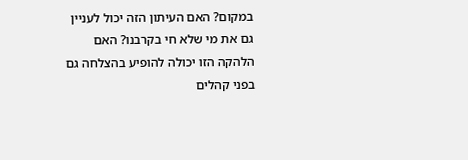במקום? האם העיתון הזה יכול לעניין גם את מי שלא חי בקרבנו? האם הלהקה הזו יכולה להופיע בהצלחה גם בפני קהלים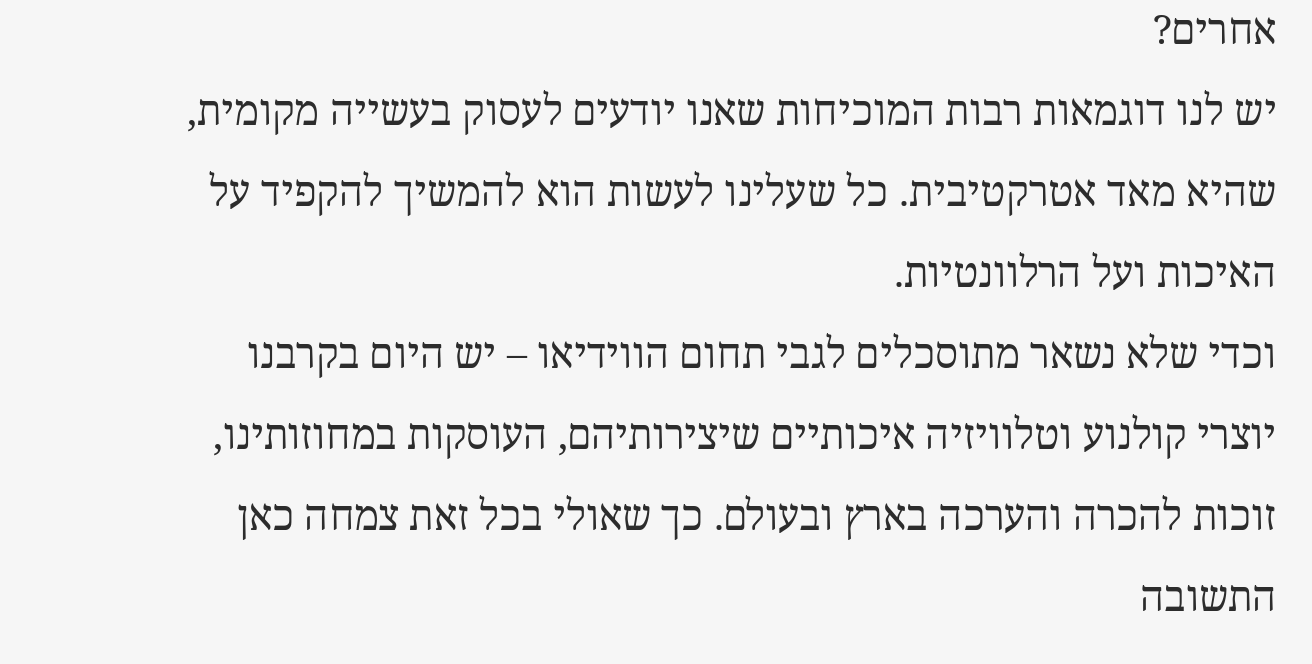אחרים?
יש לנו דוגמאות רבות המוכיחות שאנו יודעים לעסוק בעשייה מקומית, שהיא מאד אטרקטיבית. כל שעלינו לעשות הוא להמשיך להקפיד על האיכות ועל הרלוונטיות.
וכדי שלא נשאר מתוסכלים לגבי תחום הווידיאו – יש היום בקרבנו יוצרי קולנוע וטלוויזיה איכותיים שיצירותיהם, העוסקות במחוזותינו, זוכות להכרה והערכה בארץ ובעולם. כך שאולי בכל זאת צמחה כאן התשובה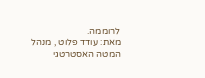לרוממה.
מאת: עודד פלוט , מנהל המטה האסטרטגי